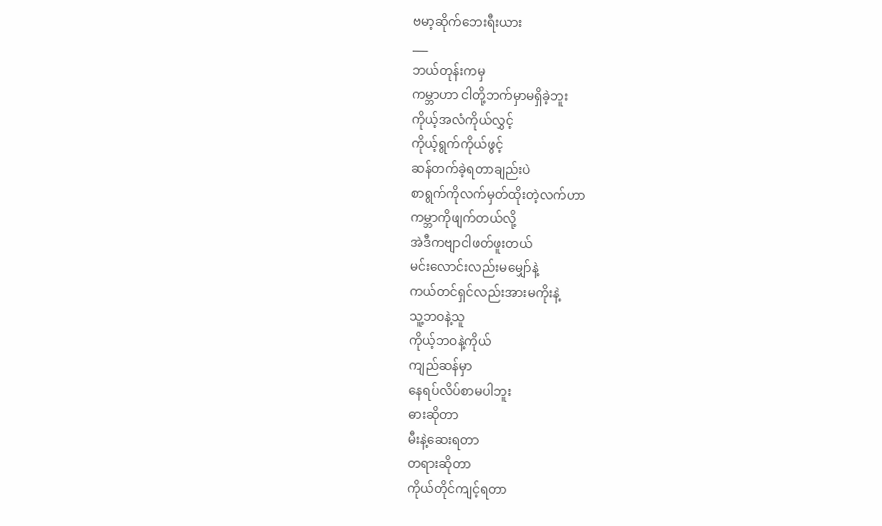ဗမာ့ဆိုက်ဘေးရီးယား
___
ဘယ်တုန်းကမှ
ကမ္ဘာဟာ ငါတို့ဘက်မှာမရှိခဲ့ဘူး
ကိုယ့်အလံကိုယ်လွှင့်
ကိုယ့်ရွက်ကိုယ်ဖွင့်
ဆန်တက်ခဲ့ရတာချည်းပဲ
စာရွက်ကိုလက်မှတ်ထိုးတဲ့လက်ဟာ
ကမ္ဘာကိုဖျက်တယ်လို့
အဲဒီကဗျာငါဖတ်ဖူးတယ်
မင်းလောင်းလည်းမမျှော်နဲ့
ကယ်တင်ရှင်လည်းအားမကိုးနဲ့
သူ့ဘဝနဲ့သူ
ကိုယ့်ဘဝနဲ့ကိုယ်
ကျည်ဆန်မှာ
နေရပ်လိပ်စာမပါဘူး
ဓားဆိုတာ
မီးနဲ့ဆေးရတာ
တရားဆိုတာ
ကိုယ်တိုင်ကျင့်ရတာ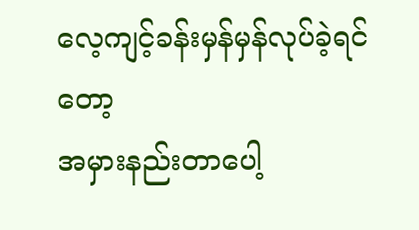လေ့ကျင့်ခန်းမှန်မှန်လုပ်ခဲ့ရင်တော့
အမှားနည်းတာပေါ့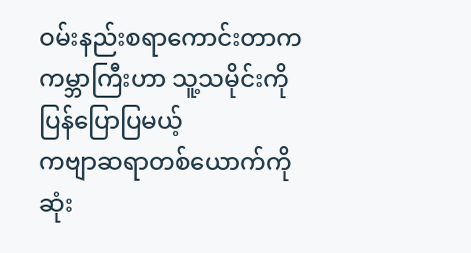ဝမ်းနည်းစရာကောင်းတာက
ကမ္ဘာကြီးဟာ သူ့သမိုင်းကိုပြန်ပြောပြမယ့်
ကဗျာဆရာတစ်ယောက်ကို
ဆုံး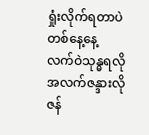ရှုံးလိုက်ရတာပဲ
တစ်နေ့နေ့
လက်ဝဲသုန္ဓရလို
အလက်ဇန္ဒားလို
ဇန်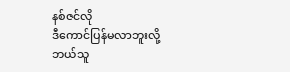နစ်ဇင်လို
ဒီကောင်ပြန်မလာဘူးလို့
ဘယ်သူ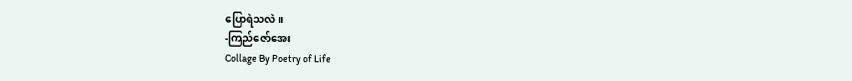ပြောရဲသလဲ။
-ကြည်ဇော်အေး
Collage By Poetry of Life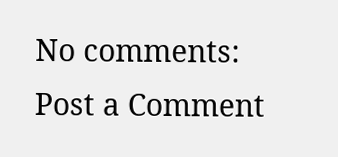No comments:
Post a Comment